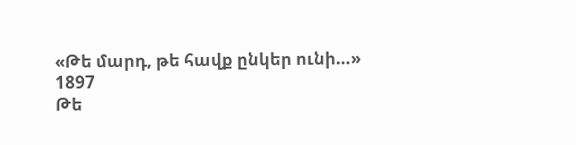«Թե մարդ, թե հավք ընկեր ունի…»
1897
Թե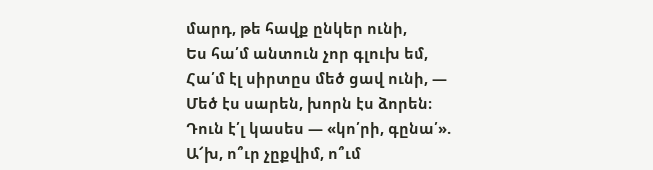մարդ, թե հավք ընկեր ունի,
Ես հա՛մ անտուն չոր գլուխ եմ,
Հա՛մ էլ սիրտըս մեծ ցավ ունի, —
Մեծ էս սարեն, խորն էս ձորեն։
Դուն է՛լ կասես — «կո՛րի, գընա՛».
Ա՜խ, ո՞ւր չըքվիմ, ո՞ւմ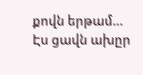քովն երթամ…
Էս ցավն ախըր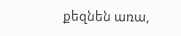քեզնեն առա,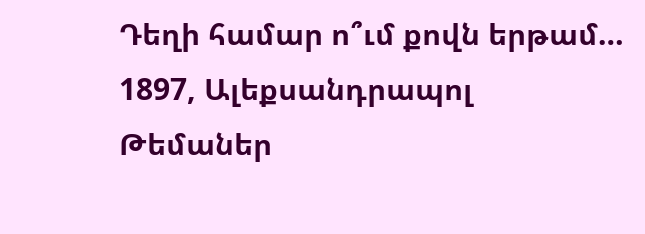Դեղի համար ո՞ւմ քովն երթամ…
1897, Ալեքսանդրապոլ
Թեմաներ